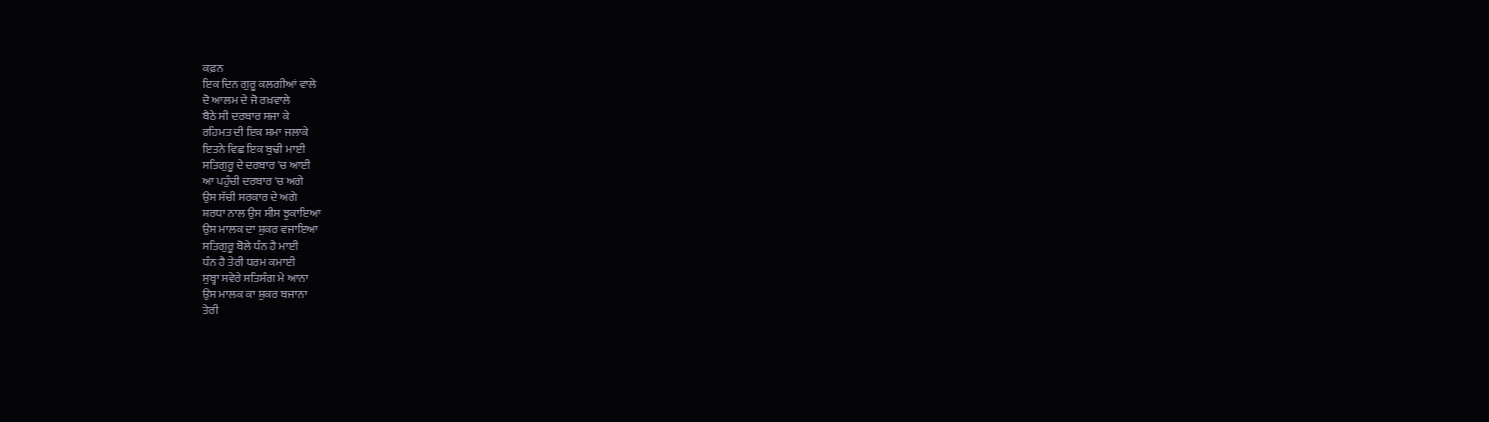ਕਫ਼ਨ
ਇਕ ਦਿਨ ਗੁਰੂ ਕਲਗੀਆਂ ਵਾਲੇ
ਦੋ ਆਲਮ ਦੇ ਜੋ ਰਖ਼ਵਾਲੇ
ਬੈਠੇ ਸੀ ਦਰਬਾਰ ਸਜਾ ਕੇ
ਰਹਿਮਤ ਦੀ ਇਕ ਸ਼ਮਾ ਜਲਾਕੇ
ਇਤਨੇ ਵਿਛ ਇਕ ਬੁਢੀ ਮਾਈ
ਸਤਿਗੁਰੂ ਦੇ ਦਰਬਾਰ 'ਚ ਆਈ
ਆ ਪਹੁੰਚੀ ਦਰਬਾਰ 'ਚ ਅਗੇ
ਉਸ ਸੱਚੀ ਸਰਕਾਰ ਦੇ ਅਗੇ
ਸ਼ਰਧਾ ਨਾਲ ਉਸ ਸੀਸ ਝੁਕਾਇਆ
ਉਸ ਮਾਲਕ ਦਾ ਸ਼ੁਕਰ ਵਜਾਇਆ
ਸਤਿਗੁਰੂ ਬੋਲੇ ਧੰਨ ਹੈ ਮਾਈ
ਧੰਨ ਹੈ ਤੇਰੀ ਧਰਮ ਕਮਾਈ
ਸੁਬ੍ਹਾ ਸਵੇਰੇ ਸਤਿਸੰਗ ਮੇ ਆਨਾ
ਉਸ ਮਾਲਕ ਕਾ ਸ਼ੁਕਰ ਬਜਾਨਾ
ਤੇਰੀ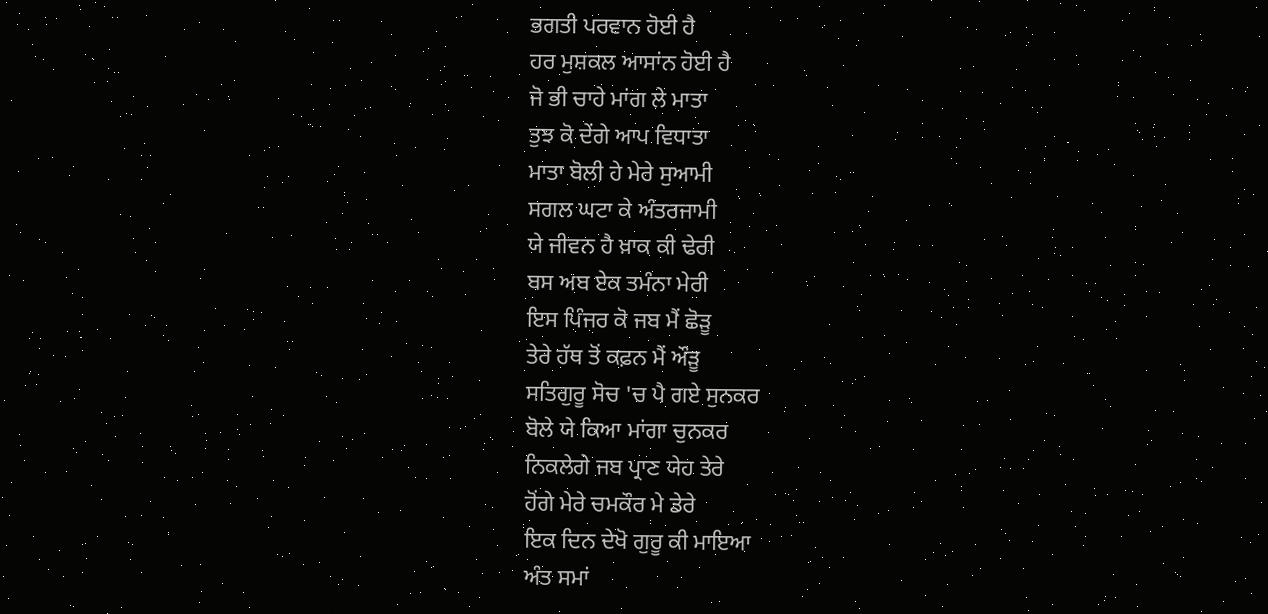ਭਗਤੀ ਪਰਵਾਨ ਹੋਈ ਹੈ
ਹਰ ਮੁਸ਼ਕਲ ਆਸਾਂਨ ਹੋਈ ਹੈ
ਜੋ ਭੀ ਚਾਹੇ ਮਾਂਗ ਲੇ ਮਾਤਾ
ਤੁਝ ਕੋ ਦੇਂਗੇ ਆਪ ਵਿਧਾਤਾ
ਮਾਤਾ ਬੋਲੀ ਹੇ ਮੇਰੇ ਸੁਆਮੀ
ਸਗਲ ਘਟਾ ਕੇ ਅੰਤਰਜਾਮੀ
ਯੇ ਜੀਵਨ ਹੈ ਖ਼ਾਕ ਕੀ ਢੇਰੀ
ਬਸ ਅਬ ਏਕ ਤਮੰਨਾ ਮੇਰੀ
ਇਸ ਪਿੰਜਰ ਕੋ ਜਬ ਮੈਂ ਛੋੜੂ
ਤੇਰੇ ਹੱਥ ਤੋਂ ਕਫ਼ਨ ਮੈਂ ਔੜੂ
ਸਤਿਗੁਰੂ ਸੋਚ 'ਚ ਪੈ ਗਏ ਸੁਨਕਰ
ਬੋਲੇ ਯੇ ਕਿਆ ਮਾਂਗਾ ਚੁਨਕਰ
ਨਿਕਲੇਗੇ ਜਬ ਪ੍ਰਾਣ ਯੇਹ ਤੇਰੇ
ਹੋਂਗੇ ਮੇਰੇ ਚਮਕੌਰ ਮੇ ਡੇਰੇ
ਇਕ ਦਿਨ ਦੇਖੋ ਗੁਰੂ ਕੀ ਮਾਇਆ
ਅੰਤ ਸਮਾਂ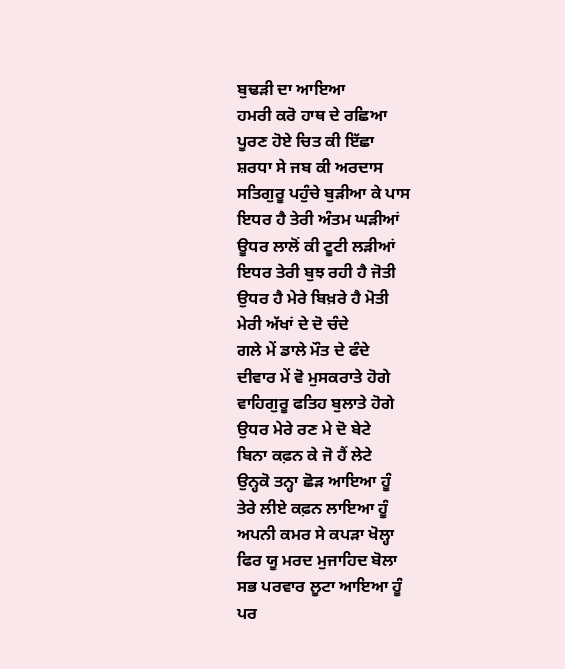ਬੁਢੜੀ ਦਾ ਆਇਆ
ਹਮਰੀ ਕਰੋ ਹਾਥ ਦੇ ਰਛਿਆ
ਪੂਰਣ ਹੋਏ ਚਿਤ ਕੀ ਇੱਛਾ
ਸ਼ਰਧਾ ਸੇ ਜਬ ਕੀ ਅਰਦਾਸ
ਸਤਿਗੁਰੂ ਪਹੁੰਚੇ ਬੁੜੀਆ ਕੇ ਪਾਸ
ਇਧਰ ਹੈ ਤੇਰੀ ਅੰਤਮ ਘੜੀਆਂ
ਊਧਰ ਲਾਲੋਂ ਕੀ ਟੂਟੀ ਲੜੀਆਂ
ਇਧਰ ਤੇਰੀ ਬੁਝ ਰਹੀ ਹੈ ਜੋਤੀ
ਉਧਰ ਹੈ ਮੇਰੇ ਬਿਖ਼ਰੇ ਹੈ ਮੋਤੀ
ਮੇਰੀ ਅੱਖਾਂ ਦੇ ਦੋ ਚੰਦੇ
ਗਲੇ ਮੇਂ ਡਾਲੇ ਮੌਤ ਦੇ ਫੰਦੇ
ਦੀਵਾਰ ਮੇਂ ਵੋ ਮੁਸਕਰਾਤੇ ਹੋਗੇ
ਵਾਹਿਗੁਰੂ ਫਤਿਹ ਬੁਲਾਤੇ ਹੋਗੇ
ਉਧਰ ਮੇਰੇ ਰਣ ਮੇ ਦੋ ਬੇਟੇ
ਬਿਨਾ ਕਫ਼ਨ ਕੇ ਜੋ ਹੈਂ ਲੇਟੇ
ਉਨ੍ਹਕੋ ਤਨ੍ਹਾ ਛੋੜ ਆਇਆ ਹੂੰ
ਤੇਰੇ ਲੀਏ ਕਫ਼ਨ ਲਾਇਆ ਹੂੰ
ਅਪਨੀ ਕਮਰ ਸੇ ਕਪੜਾ ਖੋਲ੍ਹਾ
ਫਿਰ ਯੂ ਮਰਦ ਮੁਜਾਹਿਦ ਬੋਲਾ
ਸਭ ਪਰਵਾਰ ਲੂਟਾ ਆਇਆ ਹੂੰ
ਪਰ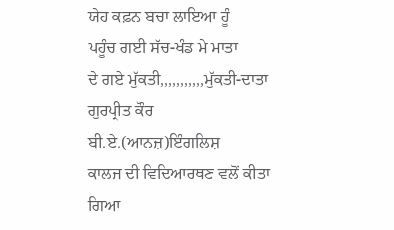ਯੇਹ ਕਫ਼ਨ ਬਚਾ ਲਾਇਆ ਹੂੰ
ਪਹੂੰਚ ਗਈ ਸੱਚ-ਖੰਡ ਮੇ ਮਾਤਾ
ਦੇ ਗਏ ਮੁੱਕਤੀ,,,,,,,,,,,ਮੁੱਕਤੀ-ਦਾਤਾ
ਗੁਰਪ੍ਰੀਤ ਕੌਰ
ਬੀ.ਏ.(ਆਨਜ਼)ਇੰਗਲਿਸ਼
ਕਾਲਜ ਦੀ ਵਿਦਿਆਰਥਣ ਵਲੋਂ ਕੀਤਾ ਗਿਆ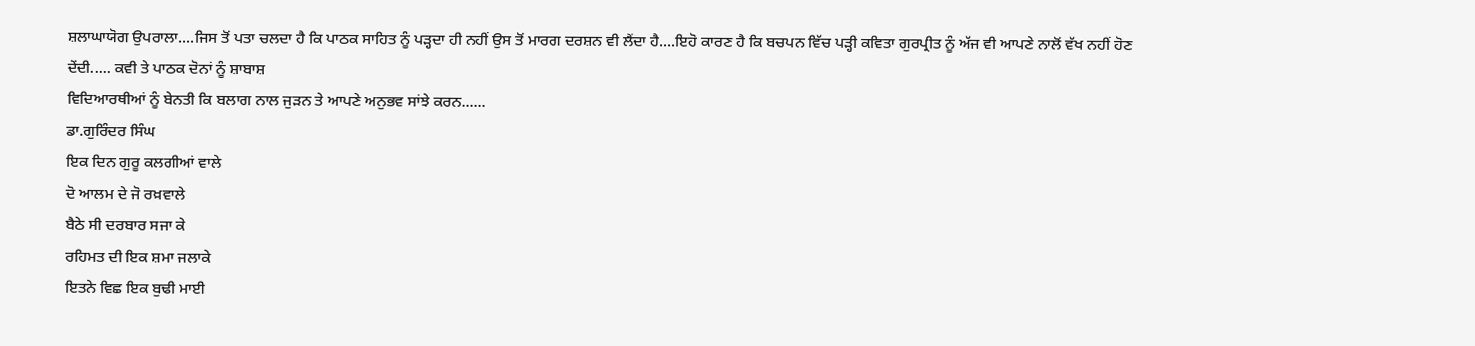ਸ਼ਲਾਘਾਯੋਗ ਉਪਰਾਲਾ....ਜਿਸ ਤੋਂ ਪਤਾ ਚਲਦਾ ਹੈ ਕਿ ਪਾਠਕ ਸਾਹਿਤ ਨੂੰ ਪੜ੍ਹਦਾ ਹੀ ਨਹੀਂ ਉਸ ਤੋਂ ਮਾਰਗ ਦਰਸ਼ਨ ਵੀ ਲੈਂਦਾ ਹੈ....ਇਹੋ ਕਾਰਣ ਹੈ ਕਿ ਬਚਪਨ ਵਿੱਚ ਪੜ੍ਹੀ ਕਵਿਤਾ ਗੁਰਪ੍ਰੀਤ ਨੂੰ ਅੱਜ ਵੀ ਆਪਣੇ ਨਾਲੋਂ ਵੱਖ ਨਹੀਂ ਹੋਣ ਦੇਂਦੀ..... ਕਵੀ ਤੇ ਪਾਠਕ ਦੋਨਾਂ ਨੂੰ ਸ਼ਾਬਾਸ਼
ਵਿਦਿਆਰਥੀਆਂ ਨੂੰ ਬੇਨਤੀ ਕਿ ਬਲਾਗ ਨਾਲ ਜੁੜਨ ਤੇ ਆਪਣੇ ਅਨੁਭਵ ਸਾਂਝੇ ਕਰਨ......
ਡਾ.ਗੁਰਿੰਦਰ ਸਿੰਘ
ਇਕ ਦਿਨ ਗੁਰੂ ਕਲਗੀਆਂ ਵਾਲੇ
ਦੋ ਆਲਮ ਦੇ ਜੋ ਰਖ਼ਵਾਲੇ
ਬੈਠੇ ਸੀ ਦਰਬਾਰ ਸਜਾ ਕੇ
ਰਹਿਮਤ ਦੀ ਇਕ ਸ਼ਮਾ ਜਲਾਕੇ
ਇਤਨੇ ਵਿਛ ਇਕ ਬੁਢੀ ਮਾਈ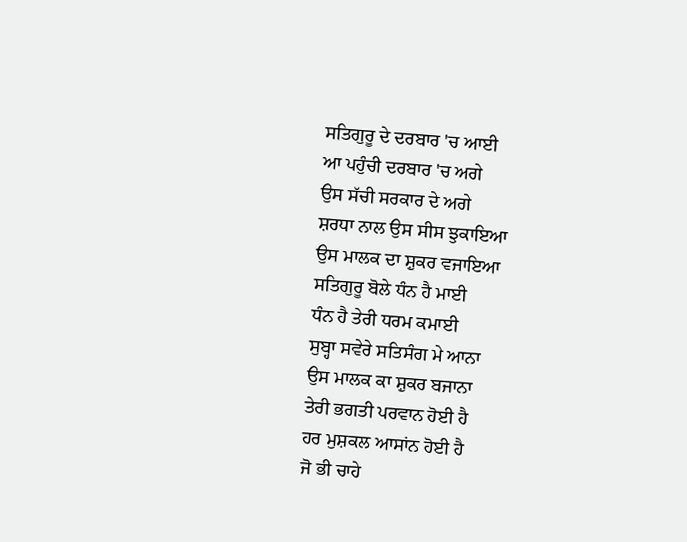ਸਤਿਗੁਰੂ ਦੇ ਦਰਬਾਰ 'ਚ ਆਈ
ਆ ਪਹੁੰਚੀ ਦਰਬਾਰ 'ਚ ਅਗੇ
ਉਸ ਸੱਚੀ ਸਰਕਾਰ ਦੇ ਅਗੇ
ਸ਼ਰਧਾ ਨਾਲ ਉਸ ਸੀਸ ਝੁਕਾਇਆ
ਉਸ ਮਾਲਕ ਦਾ ਸ਼ੁਕਰ ਵਜਾਇਆ
ਸਤਿਗੁਰੂ ਬੋਲੇ ਧੰਨ ਹੈ ਮਾਈ
ਧੰਨ ਹੈ ਤੇਰੀ ਧਰਮ ਕਮਾਈ
ਸੁਬ੍ਹਾ ਸਵੇਰੇ ਸਤਿਸੰਗ ਮੇ ਆਨਾ
ਉਸ ਮਾਲਕ ਕਾ ਸ਼ੁਕਰ ਬਜਾਨਾ
ਤੇਰੀ ਭਗਤੀ ਪਰਵਾਨ ਹੋਈ ਹੈ
ਹਰ ਮੁਸ਼ਕਲ ਆਸਾਂਨ ਹੋਈ ਹੈ
ਜੋ ਭੀ ਚਾਹੇ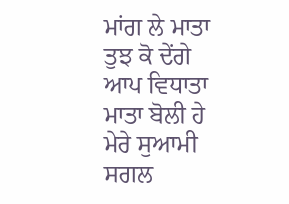ਮਾਂਗ ਲੇ ਮਾਤਾ
ਤੁਝ ਕੋ ਦੇਂਗੇ ਆਪ ਵਿਧਾਤਾ
ਮਾਤਾ ਬੋਲੀ ਹੇ ਮੇਰੇ ਸੁਆਮੀ
ਸਗਲ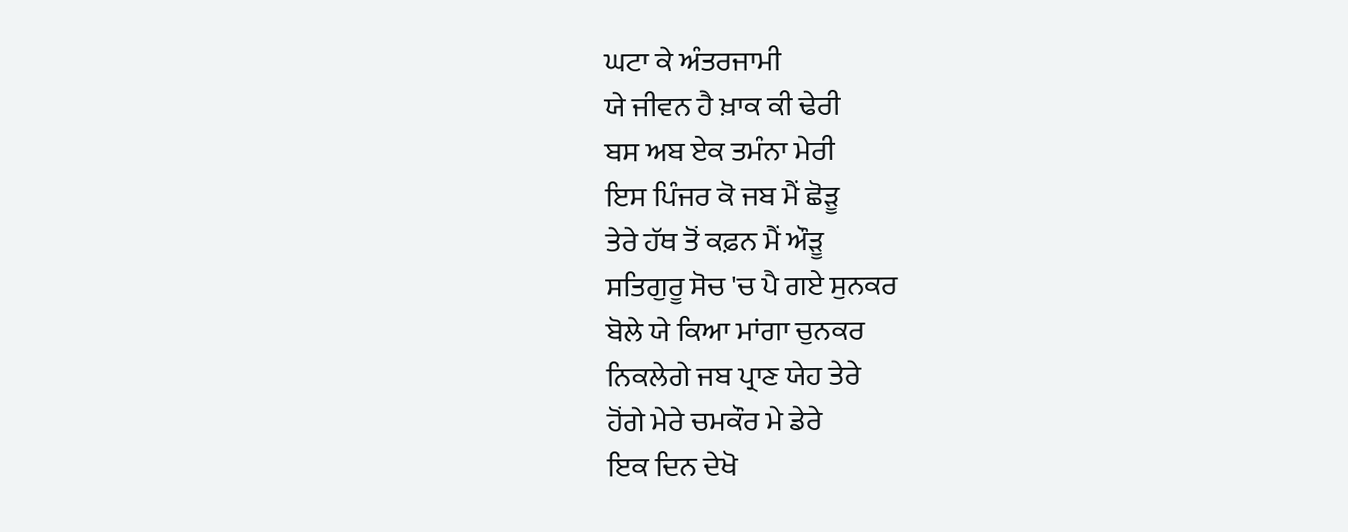ਘਟਾ ਕੇ ਅੰਤਰਜਾਮੀ
ਯੇ ਜੀਵਨ ਹੈ ਖ਼ਾਕ ਕੀ ਢੇਰੀ
ਬਸ ਅਬ ਏਕ ਤਮੰਨਾ ਮੇਰੀ
ਇਸ ਪਿੰਜਰ ਕੋ ਜਬ ਮੈਂ ਛੋੜੂ
ਤੇਰੇ ਹੱਥ ਤੋਂ ਕਫ਼ਨ ਮੈਂ ਔੜੂ
ਸਤਿਗੁਰੂ ਸੋਚ 'ਚ ਪੈ ਗਏ ਸੁਨਕਰ
ਬੋਲੇ ਯੇ ਕਿਆ ਮਾਂਗਾ ਚੁਨਕਰ
ਨਿਕਲੇਗੇ ਜਬ ਪ੍ਰਾਣ ਯੇਹ ਤੇਰੇ
ਹੋਂਗੇ ਮੇਰੇ ਚਮਕੌਰ ਮੇ ਡੇਰੇ
ਇਕ ਦਿਨ ਦੇਖੋ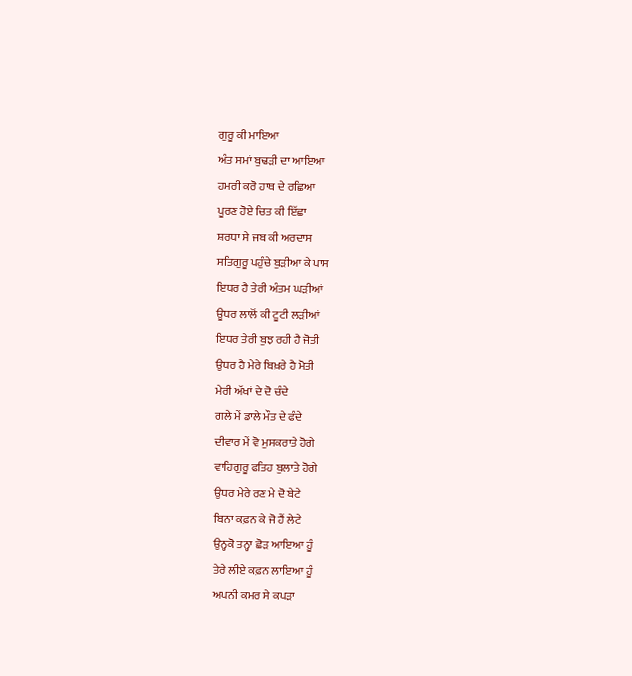ਗੁਰੂ ਕੀ ਮਾਇਆ
ਅੰਤ ਸਮਾਂ ਬੁਢੜੀ ਦਾ ਆਇਆ
ਹਮਰੀ ਕਰੋ ਹਾਥ ਦੇ ਰਛਿਆ
ਪੂਰਣ ਹੋਏ ਚਿਤ ਕੀ ਇੱਛਾ
ਸ਼ਰਧਾ ਸੇ ਜਬ ਕੀ ਅਰਦਾਸ
ਸਤਿਗੁਰੂ ਪਹੁੰਚੇ ਬੁੜੀਆ ਕੇ ਪਾਸ
ਇਧਰ ਹੈ ਤੇਰੀ ਅੰਤਮ ਘੜੀਆਂ
ਊਧਰ ਲਾਲੋਂ ਕੀ ਟੂਟੀ ਲੜੀਆਂ
ਇਧਰ ਤੇਰੀ ਬੁਝ ਰਹੀ ਹੈ ਜੋਤੀ
ਉਧਰ ਹੈ ਮੇਰੇ ਬਿਖ਼ਰੇ ਹੈ ਮੋਤੀ
ਮੇਰੀ ਅੱਖਾਂ ਦੇ ਦੋ ਚੰਦੇ
ਗਲੇ ਮੇਂ ਡਾਲੇ ਮੌਤ ਦੇ ਫੰਦੇ
ਦੀਵਾਰ ਮੇਂ ਵੋ ਮੁਸਕਰਾਤੇ ਹੋਗੇ
ਵਾਹਿਗੁਰੂ ਫਤਿਹ ਬੁਲਾਤੇ ਹੋਗੇ
ਉਧਰ ਮੇਰੇ ਰਣ ਮੇ ਦੋ ਬੇਟੇ
ਬਿਨਾ ਕਫ਼ਨ ਕੇ ਜੋ ਹੈਂ ਲੇਟੇ
ਉਨ੍ਹਕੋ ਤਨ੍ਹਾ ਛੋੜ ਆਇਆ ਹੂੰ
ਤੇਰੇ ਲੀਏ ਕਫ਼ਨ ਲਾਇਆ ਹੂੰ
ਅਪਨੀ ਕਮਰ ਸੇ ਕਪੜਾ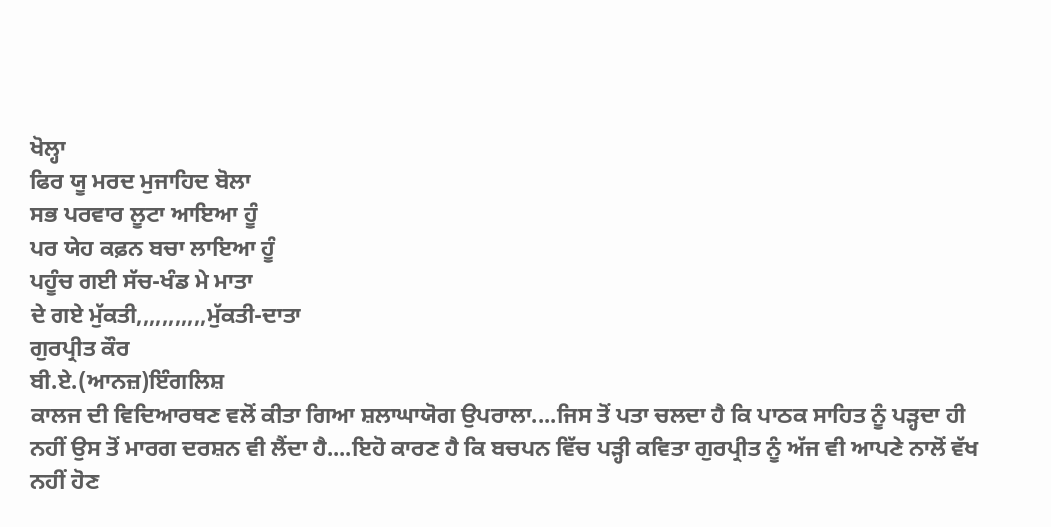ਖੋਲ੍ਹਾ
ਫਿਰ ਯੂ ਮਰਦ ਮੁਜਾਹਿਦ ਬੋਲਾ
ਸਭ ਪਰਵਾਰ ਲੂਟਾ ਆਇਆ ਹੂੰ
ਪਰ ਯੇਹ ਕਫ਼ਨ ਬਚਾ ਲਾਇਆ ਹੂੰ
ਪਹੂੰਚ ਗਈ ਸੱਚ-ਖੰਡ ਮੇ ਮਾਤਾ
ਦੇ ਗਏ ਮੁੱਕਤੀ,,,,,,,,,,,ਮੁੱਕਤੀ-ਦਾਤਾ
ਗੁਰਪ੍ਰੀਤ ਕੌਰ
ਬੀ.ਏ.(ਆਨਜ਼)ਇੰਗਲਿਸ਼
ਕਾਲਜ ਦੀ ਵਿਦਿਆਰਥਣ ਵਲੋਂ ਕੀਤਾ ਗਿਆ ਸ਼ਲਾਘਾਯੋਗ ਉਪਰਾਲਾ....ਜਿਸ ਤੋਂ ਪਤਾ ਚਲਦਾ ਹੈ ਕਿ ਪਾਠਕ ਸਾਹਿਤ ਨੂੰ ਪੜ੍ਹਦਾ ਹੀ ਨਹੀਂ ਉਸ ਤੋਂ ਮਾਰਗ ਦਰਸ਼ਨ ਵੀ ਲੈਂਦਾ ਹੈ....ਇਹੋ ਕਾਰਣ ਹੈ ਕਿ ਬਚਪਨ ਵਿੱਚ ਪੜ੍ਹੀ ਕਵਿਤਾ ਗੁਰਪ੍ਰੀਤ ਨੂੰ ਅੱਜ ਵੀ ਆਪਣੇ ਨਾਲੋਂ ਵੱਖ ਨਹੀਂ ਹੋਣ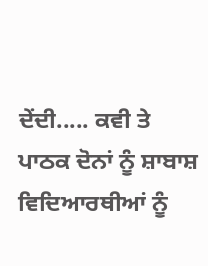ਦੇਂਦੀ..... ਕਵੀ ਤੇ ਪਾਠਕ ਦੋਨਾਂ ਨੂੰ ਸ਼ਾਬਾਸ਼
ਵਿਦਿਆਰਥੀਆਂ ਨੂੰ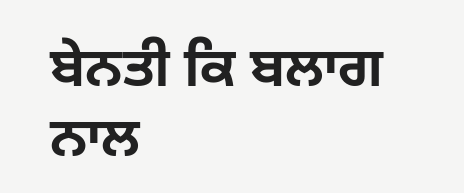ਬੇਨਤੀ ਕਿ ਬਲਾਗ ਨਾਲ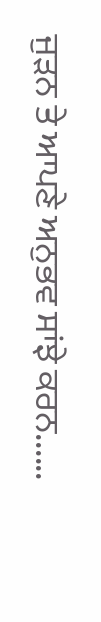ਜੁੜਨ ਤੇ ਆਪਣੇ ਅਨੁਭਵ ਸਾਂਝੇ ਕਰਨ......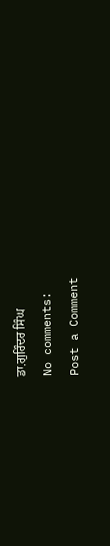ਡਾ.ਗੁਰਿੰਦਰ ਸਿੰਘ
No comments:
Post a Comment